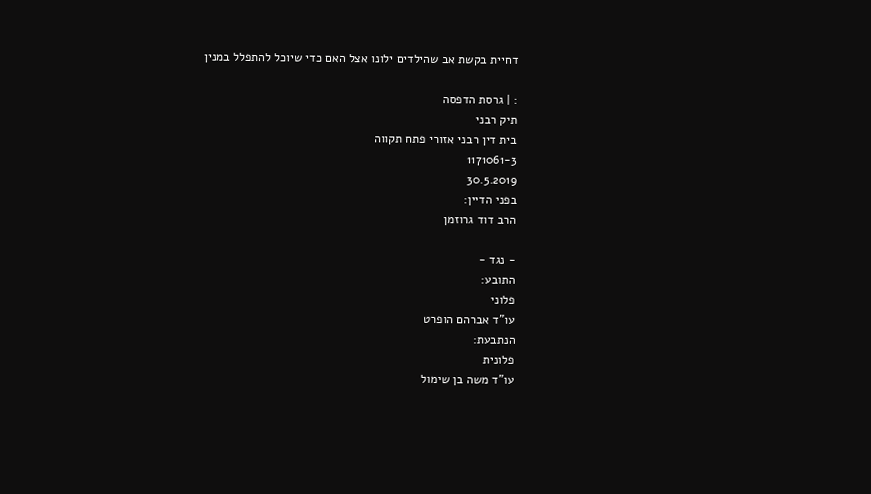דחיית בקשת אב שהילדים ילונו אצל האם כדי שיוכל להתפלל במנין

: | גרסת הדפסה
תיק רבני
בית דין רבני אזורי פתח תקווה
1171061-3
30.5.2019
בפני הדיין:
הרב דוד גרוזמן

- נגד -
התובע:
פלוני
עו"ד אברהם הופרט
הנתבעת:
פלונית
עו"ד משה בן שימול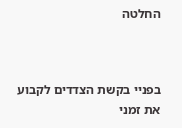החלטה



בפניי בקשת הצדדים לקבוע את זמני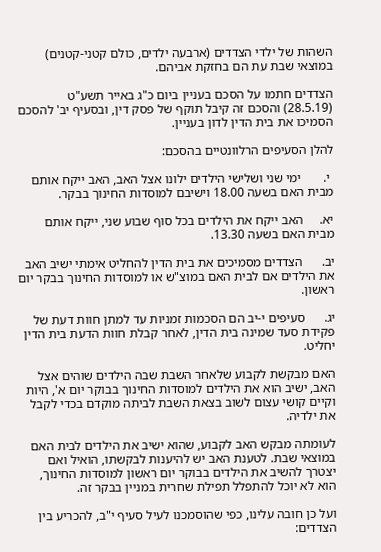השהות של ילדי הצדדים (ארבעה ילדים, כולם קטני-קטנים) במוצאי שבת עת הם בחזקת אביהם.

הצדדים חתמו על הסכם בעניין ביום כ"ג באייר תשע"ט (28.5.19) והסכם זה קיבל תוקף של פסק דין, ובסעיף יב' להסכם הסמיכו את בית הדין לדון בעניין.

להלן הסעיפים הרלוונטיים בהסכם:

 י.       ימי שני ושלישי הילדים ילונו אצל האב, האב ייקח אותם מבית האם בשעה 18.00 וישיבם למוסדות החינוך בבקר.

יא.     האב ייקח את הילדים בכל סוף שבוע שני, ייקח אותם מבית האם בשעה 13.30.

יב.      הצדדים מסמיכים את בית הדין להחליט אימתי ישיב האב את הילדים אם לבית האם במוצ"ש או למוסדות החינוך בבקר יום ראשון.

יג.      סעיפים י-יב הם הסכמות זמניות עד למתן חוות דעת של פקידת סעד שמינה בית הדין, לאחר קבלת חוות הדעת בית הדין יחליט.

האם מבקשת לקבוע שלאחר השבת שבה הילדים שוהים אצל האב, ישיב הוא את הילדים למוסדות החינוך בבוקר יום א', היות וקיים קושי עצום לשוב בצאת השבת לביתה מוקדם בכדי לקבל את ילדיה.

לעומתה מבקש האב לקבוע, שהוא ישיב את הילדים לבית האם במוצאי שבת. לטענת האב יש להיענות לבקשתו, הואיל ואם יצטרך להשיב את הילדים בבוקר יום ראשון למוסדות החינוך, הוא לא יוכל להתפלל תפילת שחרית במניין בבקר זה.

ועל כן חובה עלינו, כפי שהוסמכנו לעיל סעיף י"ב, להכריע בין הצדדים: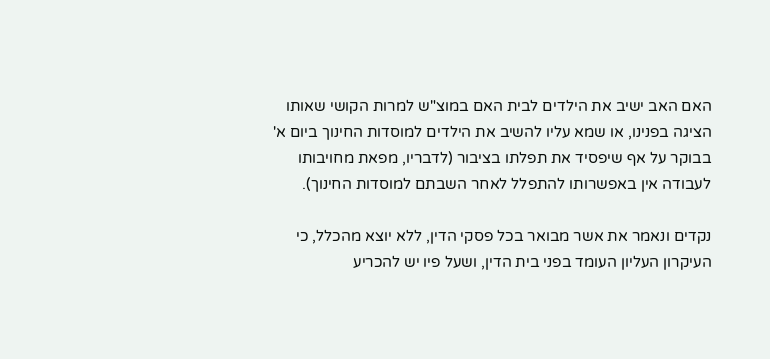האם האב ישיב את הילדים לבית האם במוצ"ש למרות הקושי שאותו הציגה בפנינו, או שמא עליו להשיב את הילדים למוסדות החינוך ביום א' בבוקר על אף שיפסיד את תפלתו בציבור (לדבריו, מפאת מחויבותו לעבודה אין באפשרותו להתפלל לאחר השבתם למוסדות החינוך).

נקדים ונאמר את אשר מבואר בכל פסקי הדין, ללא יוצא מהכלל, כי העיקרון העליון העומד בפני בית הדין, ושעל פיו יש להכריע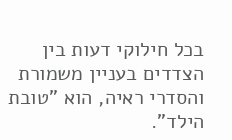בכל חילוקי דעות בין הצדדים בעניין משמורת והסדרי ראיה, הוא "טובת הילד".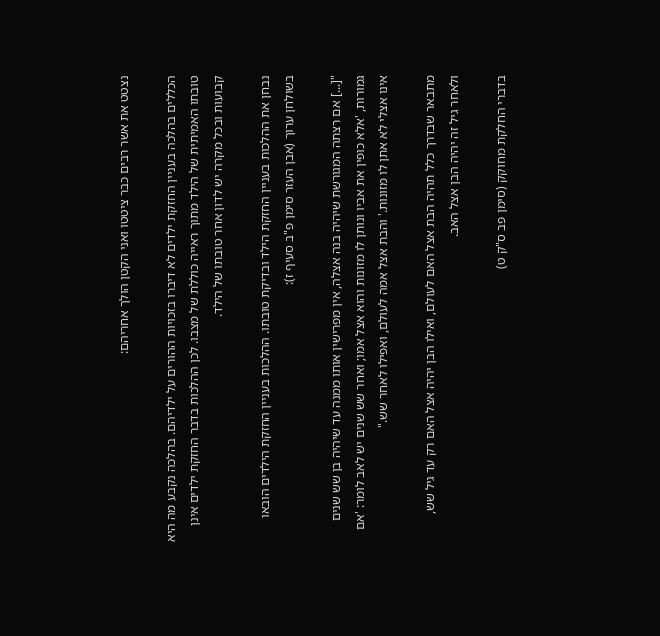נצטט את אשר רבים כבר ציטטו ואני הקטן הולך אחריהם:

הכללים בהלכה בעניין החזקת ילדים לא דיברו בזכויות ההורים על ילדיהם. בהלכה נקבע מה היא טובתו האמיתית של הילד מתוך ראייה כוללת של מצבו. לכן ההלכות בדבר החזקת ילדים אינן קבועות ובכל מקרה יש לדון אחר טובתו של הילד.

נבחן את ההלכות בעניין החזקת הילד ובדיקת טובתו. ההלכות בעניין החזקת הילדים הובאו בשולחן ערוך (אבן העזר סימן פ"ב סעיף ז):

"[...] אם רצתה המגורשת שיהיה בנה אצלה, אין מפרישין אותו ממנה עד שיהיה בן שש שנים גמורות, 'אלא כופין את אביו ונותן לו מזונות והוא אצל אמו; ואחר שש שנים יש לאב לומר: 'אם אינו אצלי לא אתן לו מזונות.' והבת אצל אמה לעולם, ואפילו לאחר שש."

מתבאר שבדרך כלל תהיה הבת אצל האם לעולם, ואילו הבן יהיה אצל האם רק עד גיל שש, ולאחר גיל זה יהיה הבן אצל האב.

בדברי החלקת מחוקק (סימן פב ס"ק ט)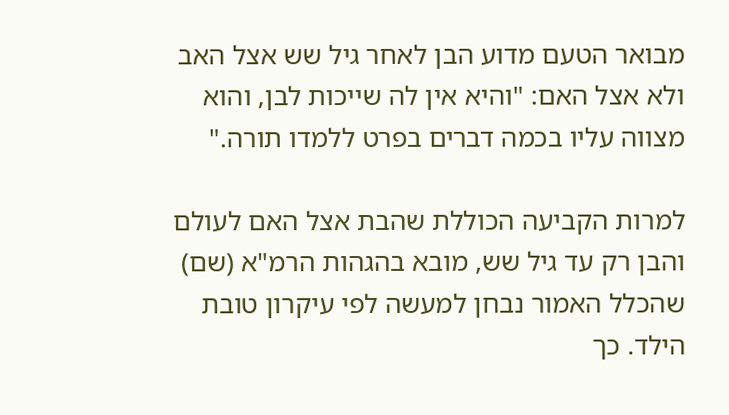מבואר הטעם מדוע הבן לאחר גיל שש אצל האב ולא אצל האם: "והיא אין לה שייכות לבן, והוא מצווה עליו בכמה דברים בפרט ללמדו תורה."

למרות הקביעה הכוללת שהבת אצל האם לעולם והבן רק עד גיל שש, מובא בהגהות הרמ"א (שם) שהכלל האמור נבחן למעשה לפי עיקרון טובת הילד. כך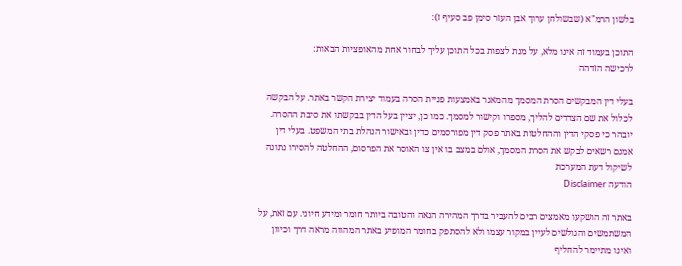בלשון הרמ"א (שבשולחן ערוך אבן העזר סימן פב סעיף ז):

התוכן בעמוד זה אינו מלא, על מנת לצפות בכל התוכן עליך לבחור אחת מהאופציות הבאות:
לרכישה הזדהה

בעלי דין המבקשים הסרת המסמך מהמאגר באמצעות פניית הסרה בעמוד יצירת הקשר באתר. על הבקשה לכלול את שם הצדדים להליך, מספרו וקישור למסמך. כמו כן, יציין בעל הדין בבקשתו את סיבת ההסרה. יובהר כי פסקי הדין וההחלטות באתר פסק דין מפורסמים כדין ובאישור הנהלת בתי המשפט. בעלי דין אמנם רשאים לבקש את הסרת המסמך, אולם במצב בו אין צו האוסר את הפרסום, ההחלטה להסירו נתונה לשיקול דעת המערכת
הודעה Disclaimer

באתר זה הושקעו מאמצים רבים להעביר בדרך המהירה הנאה והטובה ביותר חומר ומידע חיוני. עם זאת, על המשתמשים והגולשים לעיין במקור עצמו ולא להסתפק בחומר המופיע באתר המהווה מראה דרך וכיוון ואינו מתיימר להחליף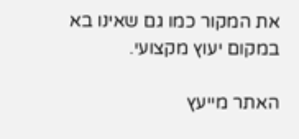את המקור כמו גם שאינו בא במקום יעוץ מקצועי.

האתר מייעץ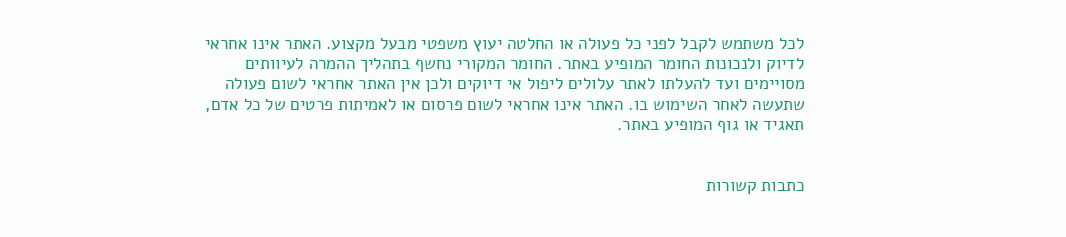לכל משתמש לקבל לפני כל פעולה או החלטה יעוץ משפטי מבעל מקצוע. האתר אינו אחראי לדיוק ולנכונות החומר המופיע באתר. החומר המקורי נחשף בתהליך ההמרה לעיוותים מסויימים ועד להעלתו לאתר עלולים ליפול אי דיוקים ולכן אין האתר אחראי לשום פעולה שתעשה לאחר השימוש בו. האתר אינו אחראי לשום פרסום או לאמיתות פרטים של כל אדם, תאגיד או גוף המופיע באתר.


כתבות קשורות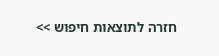חזרה לתוצאות חיפוש >>